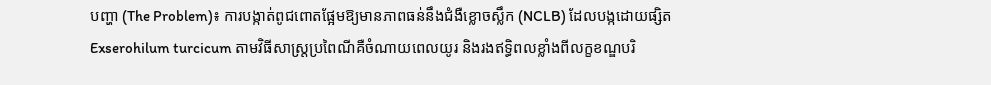បញ្ហា (The Problem)៖ ការបង្កាត់ពូជពោតផ្អែមឱ្យមានភាពធន់នឹងជំងឺខ្លោចស្លឹក (NCLB) ដែលបង្កដោយផ្សិត Exserohilum turcicum តាមវិធីសាស្ត្រប្រពៃណីគឺចំណាយពេលយូរ និងរងឥទ្ធិពលខ្លាំងពីលក្ខខណ្ឌបរិ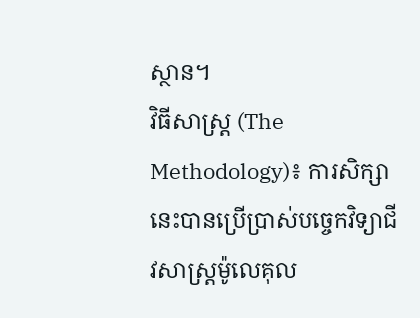ស្ថាន។
វិធីសាស្ត្រ (The Methodology)៖ ការសិក្សានេះបានប្រើប្រាស់បច្ចេកវិទ្យាជីវសាស្ត្រម៉ូលេគុល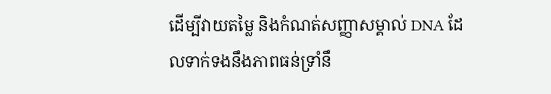ដើម្បីវាយតម្លៃ និងកំណត់សញ្ញាសម្គាល់ DNA ដែលទាក់ទងនឹងភាពធន់ទ្រាំនឹ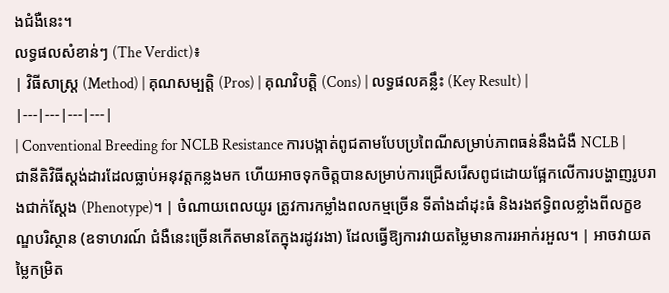ងជំងឺនេះ។
លទ្ធផលសំខាន់ៗ (The Verdict)៖
| វិធីសាស្ត្រ (Method) | គុណសម្បត្តិ (Pros) | គុណវិបត្តិ (Cons) | លទ្ធផលគន្លឹះ (Key Result) |
|---|---|---|---|
| Conventional Breeding for NCLB Resistance ការបង្កាត់ពូជតាមបែបប្រពៃណីសម្រាប់ភាពធន់នឹងជំងឺ NCLB |
ជានីតិវិធីស្តង់ដារដែលធ្លាប់អនុវត្តកន្លងមក ហើយអាចទុកចិត្តបានសម្រាប់ការជ្រើសរើសពូជដោយផ្អែកលើការបង្ហាញរូបរាងជាក់ស្តែង (Phenotype)។ | ចំណាយពេលយូរ ត្រូវការកម្លាំងពលកម្មច្រើន ទីតាំងដាំដុះធំ និងរងឥទ្ធិពលខ្លាំងពីលក្ខខណ្ឌបរិស្ថាន (ឧទាហរណ៍ ជំងឺនេះច្រើនកើតមានតែក្នុងរដូវរងា) ដែលធ្វើឱ្យការវាយតម្លៃមានការរអាក់រអួល។ | អាចវាយតម្លៃកម្រិត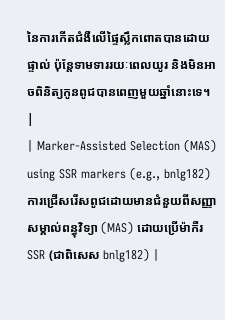នៃការកើតជំងឺលើផ្ទៃស្លឹកពោតបានដោយផ្ទាល់ ប៉ុន្តែទាមទាររយៈពេលយូរ និងមិនអាចពិនិត្យកូនពូជបានពេញមួយឆ្នាំនោះទេ។ |
| Marker-Assisted Selection (MAS) using SSR markers (e.g., bnlg182) ការជ្រើសរើសពូជដោយមានជំនួយពីសញ្ញាសម្គាល់ពន្ធុវិទ្យា (MAS) ដោយប្រើម៉ាកឺរ SSR (ជាពិសេស bnlg182) |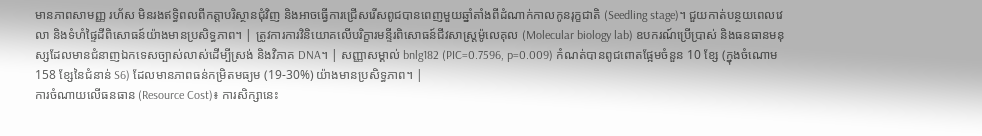មានភាពសាមញ្ញ រហ័ស មិនរងឥទ្ធិពលពីកត្តាបរិស្ថានជុំវិញ និងអាចធ្វើការជ្រើសរើសពូជបានពេញមួយឆ្នាំតាំងពីដំណាក់កាលកូនរុក្ខជាតិ (Seedling stage)។ ជួយកាត់បន្ថយពេលវេលា និងទំហំផ្ទៃដីពិសោធន៍យ៉ាងមានប្រសិទ្ធភាព។ | ត្រូវការការវិនិយោគលើបរិក្ខារមន្ទីរពិសោធន៍ជីវសាស្ត្រម៉ូលេគុល (Molecular biology lab) ឧបករណ៍ប្រើប្រាស់ និងធនធានមនុស្សដែលមានជំនាញឯកទេសច្បាស់លាស់ដើម្បីស្រង់ និងវិភាគ DNA។ | សញ្ញាសម្គាល់ bnlg182 (PIC=0.7596, p=0.009) កំណត់បានពូជពោតផ្អែមចំនួន 10 ខ្សែ (ក្នុងចំណោម 158 ខ្សែនៃជំនាន់ S6) ដែលមានភាពធន់កម្រិតមធ្យម (19-30%) យ៉ាងមានប្រសិទ្ធភាព។ |
ការចំណាយលើធនធាន (Resource Cost)៖ ការសិក្សានេះ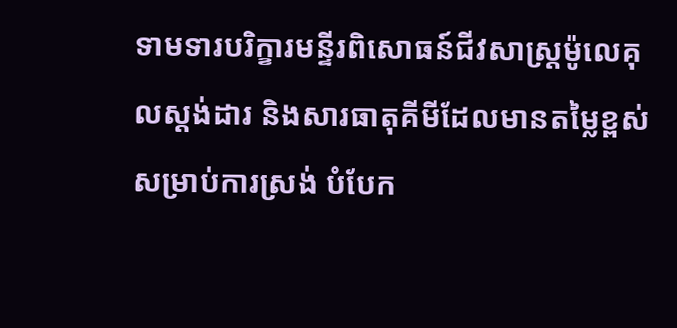ទាមទារបរិក្ខារមន្ទីរពិសោធន៍ជីវសាស្ត្រម៉ូលេគុលស្តង់ដារ និងសារធាតុគីមីដែលមានតម្លៃខ្ពស់សម្រាប់ការស្រង់ បំបែក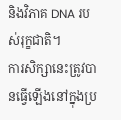និងវិភាគ DNA របស់រុក្ខជាតិ។
ការសិក្សានេះត្រូវបានធ្វើឡើងនៅក្នុងប្រ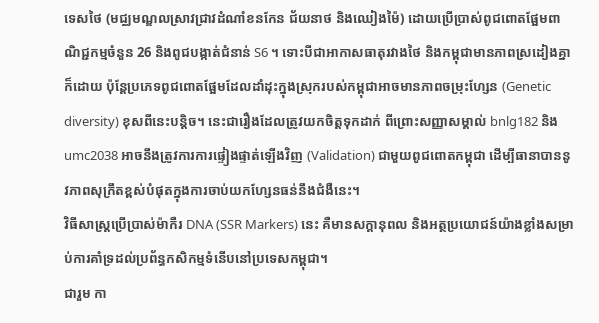ទេសថៃ (មជ្ឈមណ្ឌលស្រាវជ្រាវដំណាំខនកែន ជ័យនាថ និងឈៀងម៉ៃ) ដោយប្រើប្រាស់ពូជពោតផ្អែមពាណិជ្ជកម្មចំនួន 26 និងពូជបង្កាត់ជំនាន់ S6 ។ ទោះបីជាអាកាសធាតុរវាងថៃ និងកម្ពុជាមានភាពស្រដៀងគ្នាក៏ដោយ ប៉ុន្តែប្រភេទពូជពោតផ្អែមដែលដាំដុះក្នុងស្រុករបស់កម្ពុជាអាចមានភាពចម្រុះហ្សែន (Genetic diversity) ខុសពីនេះបន្តិច។ នេះជារឿងដែលត្រូវយកចិត្តទុកដាក់ ពីព្រោះសញ្ញាសម្គាល់ bnlg182 និង umc2038 អាចនឹងត្រូវការការផ្ទៀងផ្ទាត់ឡើងវិញ (Validation) ជាមួយពូជពោតកម្ពុជា ដើម្បីធានាបាននូវភាពសុក្រឹតខ្ពស់បំផុតក្នុងការចាប់យកហ្សែនធន់នឹងជំងឺនេះ។
វិធីសាស្ត្រប្រើប្រាស់ម៉ាកឺរ DNA (SSR Markers) នេះ គឺមានសក្តានុពល និងអត្ថប្រយោជន៍យ៉ាងខ្លាំងសម្រាប់ការគាំទ្រដល់ប្រព័ន្ធកសិកម្មទំនើបនៅប្រទេសកម្ពុជា។
ជារួម កា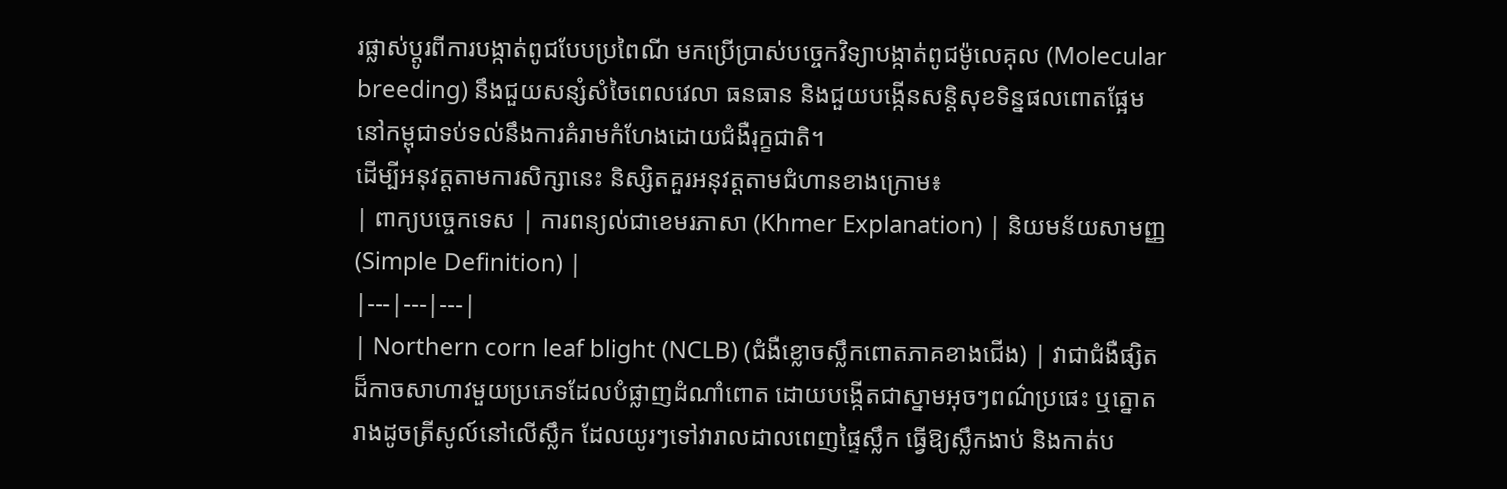រផ្លាស់ប្តូរពីការបង្កាត់ពូជបែបប្រពៃណី មកប្រើប្រាស់បច្ចេកវិទ្យាបង្កាត់ពូជម៉ូលេគុល (Molecular breeding) នឹងជួយសន្សំសំចៃពេលវេលា ធនធាន និងជួយបង្កើនសន្តិសុខទិន្នផលពោតផ្អែមនៅកម្ពុជាទប់ទល់នឹងការគំរាមកំហែងដោយជំងឺរុក្ខជាតិ។
ដើម្បីអនុវត្តតាមការសិក្សានេះ និស្សិតគួរអនុវត្តតាមជំហានខាងក្រោម៖
| ពាក្យបច្ចេកទេស | ការពន្យល់ជាខេមរភាសា (Khmer Explanation) | និយមន័យសាមញ្ញ (Simple Definition) |
|---|---|---|
| Northern corn leaf blight (NCLB) (ជំងឺខ្លោចស្លឹកពោតភាគខាងជើង) | វាជាជំងឺផ្សិតដ៏កាចសាហាវមួយប្រភេទដែលបំផ្លាញដំណាំពោត ដោយបង្កើតជាស្នាមអុចៗពណ៌ប្រផេះ ឬត្នោតរាងដូចត្រីសូល៍នៅលើស្លឹក ដែលយូរៗទៅវារាលដាលពេញផ្ទៃស្លឹក ធ្វើឱ្យស្លឹកងាប់ និងកាត់ប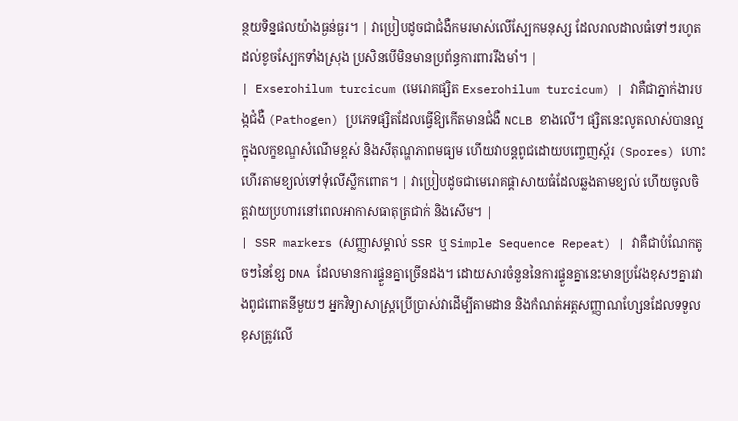ន្ថយទិន្នផលយ៉ាងធ្ងន់ធ្ងរ។ | វាប្រៀបដូចជាជំងឺកមរមាស់លើស្បែកមនុស្ស ដែលរាលដាលធំទៅៗរហូតដល់ខូចស្បែកទាំងស្រុង ប្រសិនបើមិនមានប្រព័ន្ធការពាររឹងមាំ។ |
| Exserohilum turcicum (មេរោគផ្សិត Exserohilum turcicum) | វាគឺជាភ្នាក់ងារបង្កជំងឺ (Pathogen) ប្រភេទផ្សិតដែលធ្វើឱ្យកើតមានជំងឺ NCLB ខាងលើ។ ផ្សិតនេះលូតលាស់បានល្អក្នុងលក្ខខណ្ឌសំណើមខ្ពស់ និងសីតុណ្ហភាពមធ្យម ហើយវាបន្តពូជដោយបញ្ចេញស្ព័រ (Spores) ហោះហើរតាមខ្យល់ទៅទុំលើស្លឹកពោត។ | វាប្រៀបដូចជាមេរោគផ្តាសាយធំដែលឆ្លងតាមខ្យល់ ហើយចូលចិត្តវាយប្រហារនៅពេលអាកាសធាតុត្រជាក់ និងសើម។ |
| SSR markers (សញ្ញាសម្គាល់ SSR ឬ Simple Sequence Repeat) | វាគឺជាបំណែកតូចៗនៃខ្សែ DNA ដែលមានការផ្ទួនគ្នាច្រើនដង។ ដោយសារចំនួននៃការផ្ទួនគ្នានេះមានប្រវែងខុសៗគ្នារវាងពូជពោតនីមួយៗ អ្នកវិទ្យាសាស្ត្រប្រើប្រាស់វាដើម្បីតាមដាន និងកំណត់អត្តសញ្ញាណហ្សែនដែលទទួលខុសត្រូវលើ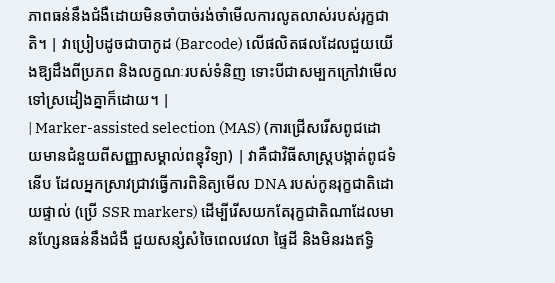ភាពធន់នឹងជំងឺដោយមិនចាំបាច់រង់ចាំមើលការលូតលាស់របស់រុក្ខជាតិ។ | វាប្រៀបដូចជាបាកូដ (Barcode) លើផលិតផលដែលជួយយើងឱ្យដឹងពីប្រភព និងលក្ខណៈរបស់ទំនិញ ទោះបីជាសម្បកក្រៅវាមើលទៅស្រដៀងគ្នាក៏ដោយ។ |
| Marker-assisted selection (MAS) (ការជ្រើសរើសពូជដោយមានជំនួយពីសញ្ញាសម្គាល់ពន្ធុវិទ្យា) | វាគឺជាវិធីសាស្ត្របង្កាត់ពូជទំនើប ដែលអ្នកស្រាវជ្រាវធ្វើការពិនិត្យមើល DNA របស់កូនរុក្ខជាតិដោយផ្ទាល់ (ប្រើ SSR markers) ដើម្បីរើសយកតែរុក្ខជាតិណាដែលមានហ្សែនធន់នឹងជំងឺ ជួយសន្សំសំចៃពេលវេលា ផ្ទៃដី និងមិនរងឥទ្ធិ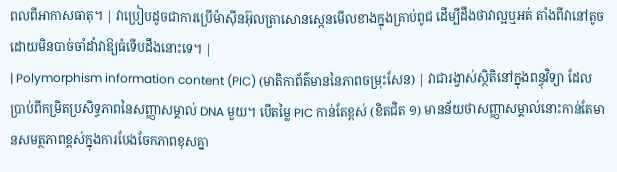ពលពីអាកាសធាតុ។ | វាប្រៀបដូចជាការប្រើម៉ាស៊ីនអ៊ុលត្រាសោនស្កេនមើលខាងក្នុងគ្រាប់ពូជ ដើម្បីដឹងថាវាល្អឬអត់ តាំងពីវានៅតូច ដោយមិនបាច់ចាំដាំវាឱ្យធំទើបដឹងនោះទេ។ |
| Polymorphism information content (PIC) (មាតិកាព័ត៌មាននៃភាពចម្រុះសែន) | វាជារង្វាស់ស្ថិតិនៅក្នុងពន្ធុវិទ្យា ដែលប្រាប់ពីកម្រិតប្រសិទ្ធភាពនៃសញ្ញាសម្គាល់ DNA មួយ។ បើតម្លៃ PIC កាន់តែខ្ពស់ (ខិតជិត ១) មានន័យថាសញ្ញាសម្គាល់នោះកាន់តែមានសមត្ថភាពខ្ពស់ក្នុងការបែងចែកភាពខុសគ្នា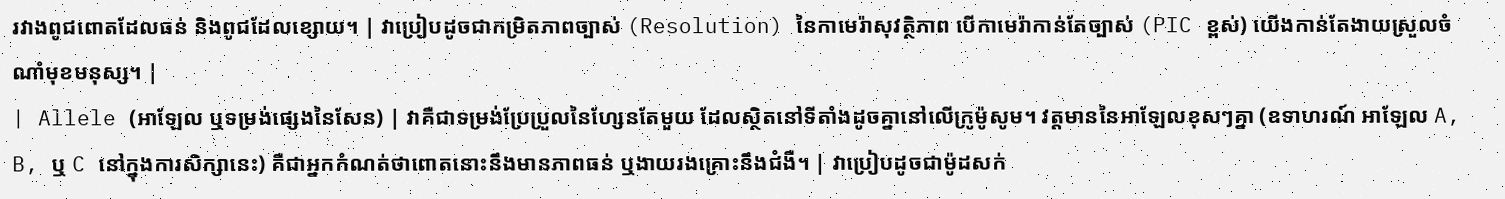រវាងពូជពោតដែលធន់ និងពូជដែលខ្សោយ។ | វាប្រៀបដូចជាកម្រិតភាពច្បាស់ (Resolution) នៃកាមេរ៉ាសុវត្ថិភាព បើកាមេរ៉ាកាន់តែច្បាស់ (PIC ខ្ពស់) យើងកាន់តែងាយស្រួលចំណាំមុខមនុស្ស។ |
| Allele (អាឡែល ឬទម្រង់ផ្សេងនៃសែន) | វាគឺជាទម្រង់ប្រែប្រួលនៃហ្សែនតែមួយ ដែលស្ថិតនៅទីតាំងដូចគ្នានៅលើក្រូម៉ូសូម។ វត្តមាននៃអាឡែលខុសៗគ្នា (ឧទាហរណ៍ អាឡែល A, B, ឬ C នៅក្នុងការសិក្សានេះ) គឺជាអ្នកកំណត់ថាពោតនោះនឹងមានភាពធន់ ឬងាយរងគ្រោះនឹងជំងឺ។ | វាប្រៀបដូចជាម៉ូដសក់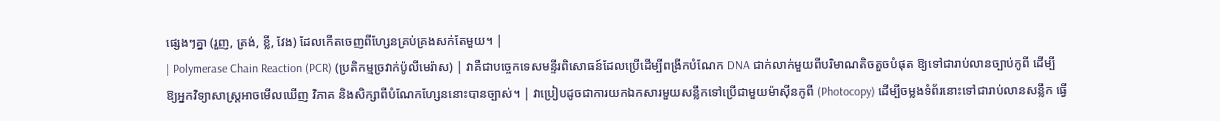ផ្សេងៗគ្នា (រួញ, ត្រង់, ខ្លី, វែង) ដែលកើតចេញពីហ្សែនគ្រប់គ្រងសក់តែមួយ។ |
| Polymerase Chain Reaction (PCR) (ប្រតិកម្មច្រវាក់ប៉ូលីមេរ៉ាស) | វាគឺជាបច្ចេកទេសមន្ទីរពិសោធន៍ដែលប្រើដើម្បីពង្រីកបំណែក DNA ជាក់លាក់មួយពីបរិមាណតិចតួចបំផុត ឱ្យទៅជារាប់លានច្បាប់កូពី ដើម្បីឱ្យអ្នកវិទ្យាសាស្ត្រអាចមើលឃើញ វិភាគ និងសិក្សាពីបំណែកហ្សែននោះបានច្បាស់។ | វាប្រៀបដូចជាការយកឯកសារមួយសន្លឹកទៅប្រើជាមួយម៉ាស៊ីនកូពី (Photocopy) ដើម្បីចម្លងទំព័រនោះទៅជារាប់លានសន្លឹក ធ្វើ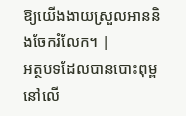ឱ្យយើងងាយស្រួលអាននិងចែករំលែក។ |
អត្ថបទដែលបានបោះពុម្ពនៅលើ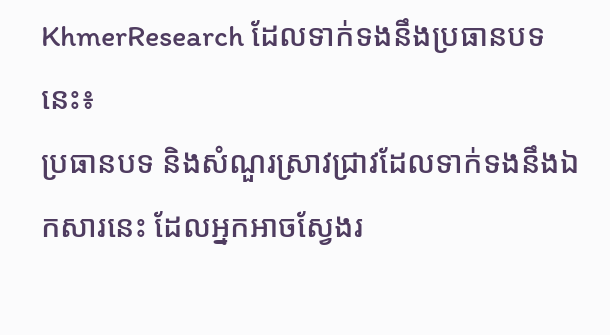KhmerResearch ដែលទាក់ទងនឹងប្រធានបទនេះ៖
ប្រធានបទ និងសំណួរស្រាវជ្រាវដែលទាក់ទងនឹងឯកសារនេះ ដែលអ្នកអាចស្វែងរ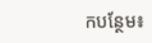កបន្ថែម៖